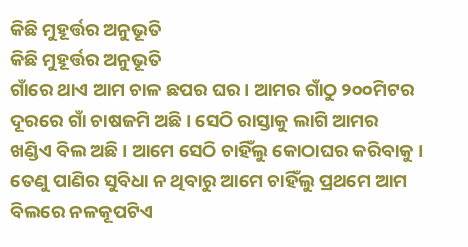କିଛି ମୁହୂର୍ତ୍ତର ଅନୁଭୂତି
କିଛି ମୁହୂର୍ତ୍ତର ଅନୁଭୂତି
ଗାଁରେ ଥାଏ ଆମ ଚାଳ ଛପର ଘର । ଆମର ଗାଁଠୁ ୨୦୦ମିଟର ଦୂରରେ ଗାଁ ଚାଷଜମି ଅଛି । ସେଠି ରାସ୍ତାକୁ ଲାଗି ଆମର ଖଣ୍ଡିଏ ବିଲ ଅଛି । ଆମେ ସେଠି ଚାହିଁଲୁ କୋଠାଘର କରିବାକୁ । ତେଣୁ ପାଣିର ସୁବିଧା ନ ଥିବାରୁ ଆମେ ଚାହିଁଲୁ ପ୍ରଥମେ ଆମ ବିଲରେ ନଳକୂପଟିଏ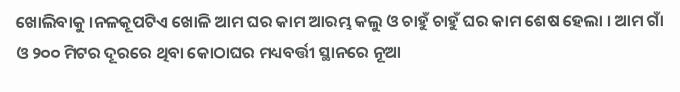ଖୋଲିବାକୁ ।ନଳକୂପଟିଏ ଖୋଳି ଆମ ଘର କାମ ଆରମ୍ଭ କଲୁ ଓ ଚାହୁଁ ଚାହୁଁ ଘର କାମ ଶେଷ ହେଲା । ଆମ ଗାଁ ଓ ୨୦୦ ମିଟର ଦୂରରେ ଥିବା କୋଠାଘର ମଧ୍ୟବର୍ତ୍ତୀ ସ୍ଥାନରେ ନୂଆ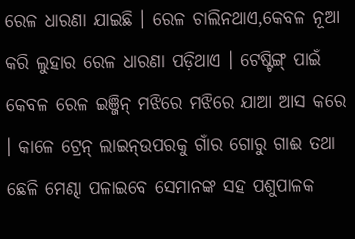ରେଳ ଧାରଣା ଯାଇଛି । ରେଳ ଚାଲିନଥାଏ,କେବଳ ନୂଆ କରି ଲୁହାର ରେଳ ଧାରଣା ପଡ଼ିଥାଏ । ଟେଷ୍ଟିଙ୍ଗ୍ ପାଇଁ କେବଳ ରେଳ ଇଞ୍ଜିନ୍ ମଝିରେ ମଝିରେ ଯାଆ ଆସ କରେ । କାଳେ ଟ୍ରେନ୍ ଲାଇନ୍ଉପରକୁ ଗାଁର ଗୋରୁ ଗାଈ ତଥା ଛେଳି ମେଣ୍ଢା ପଳାଇବେ ସେମାନଙ୍କ ସହ ପଶୁପାଳକ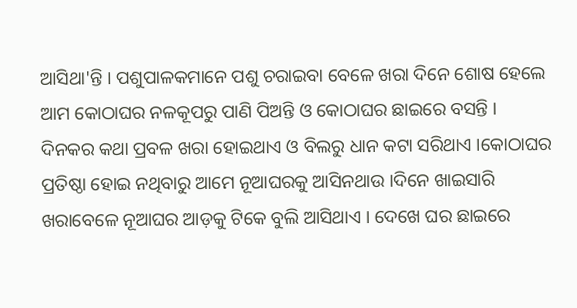ଆସିଥା'ନ୍ତି । ପଶୁପାଳକମାନେ ପଶୁ ଚରାଇବା ବେଳେ ଖରା ଦିନେ ଶୋଷ ହେଲେ ଆମ କୋଠାଘର ନଳକୂପରୁ ପାଣି ପିଅନ୍ତି ଓ କୋଠାଘର ଛାଇରେ ବସନ୍ତି ।
ଦିନକର କଥା ପ୍ରବଳ ଖରା ହୋଇଥାଏ ଓ ବିଲରୁ ଧାନ କଟା ସରିଥାଏ ।କୋଠାଘର ପ୍ରତିଷ୍ଠା ହୋଇ ନଥିବାରୁ ଆମେ ନୂଆଘରକୁ ଆସିନଥାଉ ।ଦିନେ ଖାଇସାରି ଖରାବେଳେ ନୂଆଘର ଆଡ଼କୁ ଟିକେ ବୁଲି ଆସିଥାଏ । ଦେଖେ ଘର ଛାଇରେ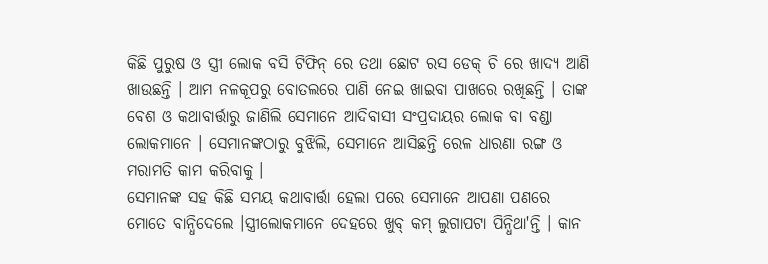କିଛି ପୁରୁଷ ଓ ସ୍ତ୍ରୀ ଲୋକ ବସି ଟିଫିନ୍ ରେ ତଥା ଛୋଟ ରସ ଡେକ୍ ଚି ରେ ଖାଦ୍ୟ ଆଣି ଖାଉଛନ୍ତି । ଆମ ନଳକୂପରୁ ବୋତଲରେ ପାଣି ନେଇ ଖାଇବା ପାଖରେ ରଖିଛନ୍ତି । ତାଙ୍କ ବେଶ ଓ କଥାବାର୍ତ୍ତାରୁ ଜାଣିଲି ସେମାନେ ଆଦିବାସୀ ସଂପ୍ରଦାୟର ଲୋକ ବା ବଣ୍ଡା ଲୋକମାନେ । ସେମାନଙ୍କଠାରୁ ବୁଝିଲି, ସେମାନେ ଆସିଛନ୍ତି ରେଳ ଧାରଣା ରଙ୍ଗ ଓ ମରାମତି କାମ କରିବାକୁ ।
ସେମାନଙ୍କ ସହ କିଛି ସମୟ କଥାବାର୍ତ୍ତା ହେଲା ପରେ ସେମାନେ ଆପଣା ପଣରେ ମୋତେ ବାନ୍ଧିଦେଲେ ।ସ୍ତ୍ରୀଲୋକମାନେ ଦେହରେ ଖୁବ୍ କମ୍ ଲୁଗାପଟା ପିନ୍ଧିଥା'ନ୍ତି । କାନ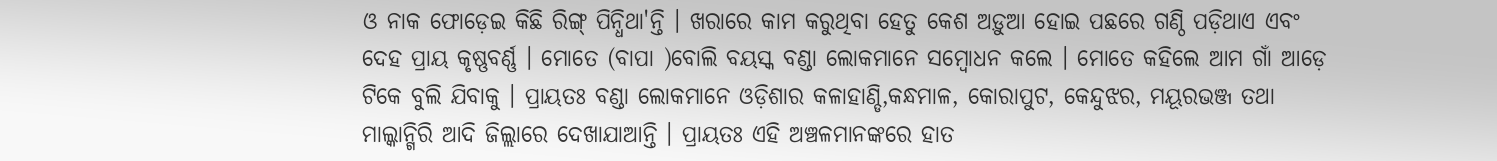ଓ ନାକ ଫୋଡ଼େଇ କିଛି ରିଙ୍ଗ୍ ପିନ୍ଧିଥା'ନ୍ତି । ଖରାରେ କାମ କରୁଥିବା ହେତୁ କେଶ ଅଡ଼ୁଆ ହୋଇ ପଛରେ ଗଣ୍ଠି ପଡ଼ିଥାଏ ଏବଂ ଦେହ ପ୍ରାୟ କୃଷ୍ଣବର୍ଣ୍ଣ । ମୋତେ (ବାପା )ବୋଲି ବୟସ୍କ ବଣ୍ଡା ଲୋକମାନେ ସମ୍ବୋଧନ କଲେ । ମୋତେ କହିଲେ ଆମ ଗାଁ ଆଡ଼େ ଟିକେ ବୁଲି ଯିବାକୁ । ପ୍ରାୟତଃ ବଣ୍ଡା ଲୋକମାନେ ଓଡ଼ିଶାର କଳାହାଣ୍ଡି,କନ୍ଧମାଳ, କୋରାପୁଟ, କେନ୍ଦୁଝର, ମୟୂରଭଞ୍ଜ ତଥା ମାଲ୍କାନ୍ଗିରି ଆଦି ଜିଲ୍ଲାରେ ଦେଖାଯାଆନ୍ତି । ପ୍ରାୟତଃ ଏହି ଅଞ୍ଚଳମାନଙ୍କରେ ହାତ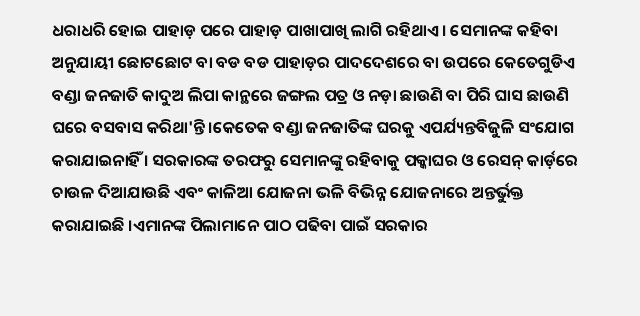ଧରାଧରି ହୋଇ ପାହାଡ଼ ପରେ ପାହାଡ଼ ପାଖାପାଖି ଲାଗି ରହିଥାଏ । ସେମାନଙ୍କ କହିବା ଅନୁଯାୟୀ ଛୋଟଛୋଟ ବା ବଡ ବଡ ପାହାଡ଼ର ପାଦଦେଶରେ ବା ଉପରେ କେତେଗୁଡିଏ ବଣ୍ଡା ଜନଜାତି କାଦୁଅ ଲିପା କାନ୍ଥରେ ଜଙ୍ଗଲ ପତ୍ର ଓ ନଡ଼ା ଛାଉଣି ବା ପିରି ଘାସ ଛାଉଣି ଘରେ ବସବାସ କରିଥା'ନ୍ତି ।କେତେକ ବଣ୍ଡା ଜନଜାତିଙ୍କ ଘରକୁ ଏପର୍ଯ୍ୟନ୍ତବିଜୁଳି ସଂଯୋଗ କରାଯାଇନାହିଁ । ସରକାରଙ୍କ ତରଫରୁ ସେମାନଙ୍କୁ ରହିବାକୁ ପକ୍କାଘର ଓ ରେସନ୍ କାର୍ଡ଼ରେ ଚାଉଳ ଦିଆଯାଉଛି ଏବଂ କାଳିଆ ଯୋଜନା ଭଳି ବିଭିନ୍ନ ଯୋଜନାରେ ଅନ୍ତର୍ଭୁକ୍ତ କରାଯାଇଛି ।ଏମାନଙ୍କ ପିଲାମାନେ ପାଠ ପଢିବା ପାଇଁ ସରକାର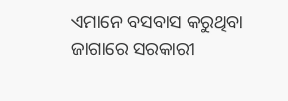ଏମାନେ ବସବାସ କରୁଥିବା ଜାଗାରେ ସରକାରୀ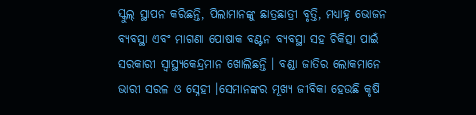ସ୍କୁଲ୍ ସ୍ଥାପନ କରିଛନ୍ତି, ପିଲାମାନଙ୍କୁ ଛାତ୍ରଛାତ୍ରୀ ବୃତ୍ତି, ମଧ୍ୟାହ୍ନ ଭୋଜନ ବ୍ୟବସ୍ଥା ଏବଂ ମାଗଣା ପୋଷାକ ବଣ୍ଟନ ବ୍ୟବସ୍ଥା ସହ ଚିକିତ୍ସା ପାଇଁ ସରକାରୀ ସ୍ୱାସ୍ଥ୍ୟକେନ୍ଦ୍ରମାନ ଖୋଲିଛନ୍ତି । ବଣ୍ଡା ଜାତିର ଲୋକମାନେ ଭାରୀ ସରଳ ଓ ସ୍ନେହୀ ।ସେମାନଙ୍କର ମୂଖ୍ୟ ଜୀବିକା ହେଉଛି କୃଷି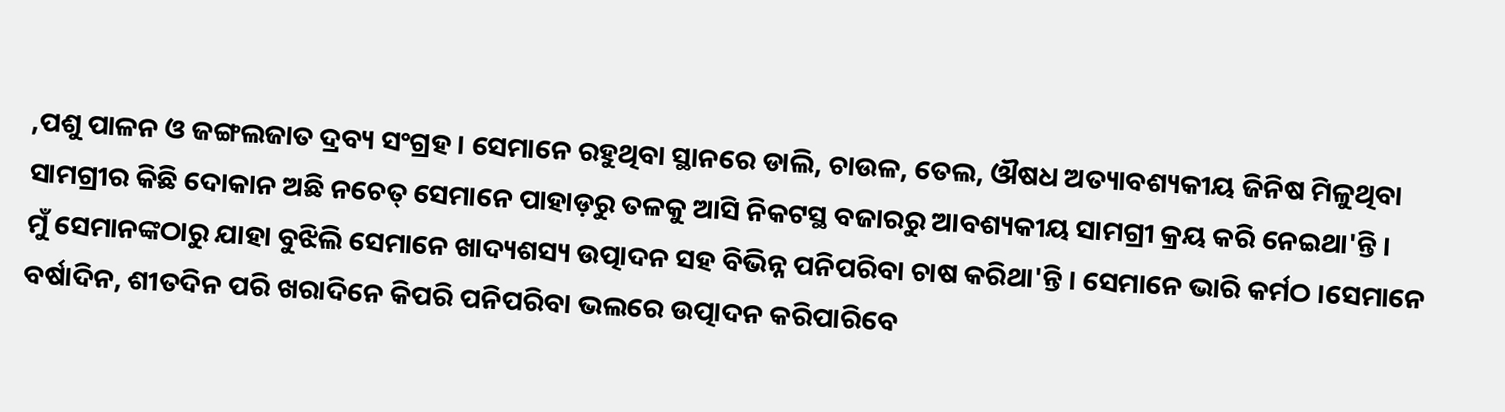,ପଶୁ ପାଳନ ଓ ଜଙ୍ଗଲଜାତ ଦ୍ରବ୍ୟ ସଂଗ୍ରହ । ସେମାନେ ରହୁଥିବା ସ୍ଥାନରେ ଡାଲି, ଚାଉଳ, ତେଲ, ଔଷଧ ଅତ୍ୟାବଶ୍ୟକୀୟ ଜିନିଷ ମିଳୁଥିବା ସାମଗ୍ରୀର କିଛି ଦୋକାନ ଅଛି ନଚେତ୍ ସେମାନେ ପାହାଡ଼ରୁ ତଳକୁ ଆସି ନିକଟସ୍ଥ ବଜାରରୁ ଆବଶ୍ୟକୀୟ ସାମଗ୍ରୀ କ୍ରୟ କରି ନେଇଥା'ନ୍ତି ।
ମୁଁ ସେମାନଙ୍କଠାରୁ ଯାହା ବୁଝିଲି ସେମାନେ ଖାଦ୍ୟଶସ୍ୟ ଉତ୍ପାଦନ ସହ ବିଭିନ୍ନ ପନିପରିବା ଚାଷ କରିଥା'ନ୍ତି । ସେମାନେ ଭାରି କର୍ମଠ ।ସେମାନେ ବର୍ଷାଦିନ, ଶୀତଦିନ ପରି ଖରାଦିନେ କିପରି ପନିପରିବା ଭଲରେ ଉତ୍ପାଦନ କରିପାରିବେ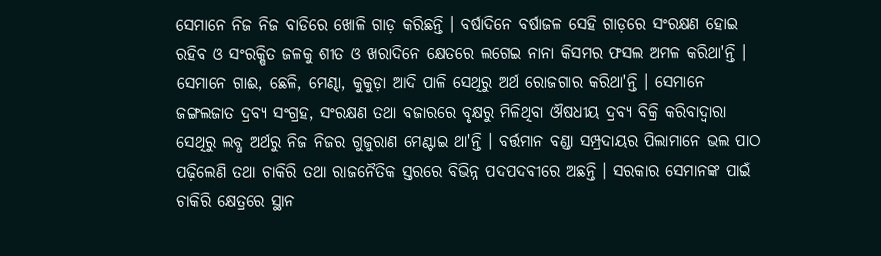ସେମାନେ ନିଜ ନିଜ ବାଡିରେ ଖୋଳି ଗାଡ଼ କରିଛନ୍ତି । ବର୍ଷାଦିନେ ବର୍ଷାଜଳ ସେହି ଗାଡ଼ରେ ସଂରକ୍ଷଣ ହୋଇ ରହିବ ଓ ସଂରକ୍ଷିତ ଜଳକୁ ଶୀତ ଓ ଖରାଦିନେ କ୍ଷେତରେ ଲଗେଇ ନାନା କିସମର ଫସଲ ଅମଳ କରିଥା'ନ୍ତି । ସେମାନେ ଗାଈ, ଛେଳି, ମେଣ୍ଢା, କୁକୁଡ଼ା ଆଦି ପାଳି ସେଥିରୁ ଅର୍ଥ ରୋଜଗାର କରିଥା'ନ୍ତି । ସେମାନେ ଜଙ୍ଗଲଜାତ ଦ୍ରବ୍ୟ ସଂଗ୍ରହ, ସଂରକ୍ଷଣ ତଥା ବଜାରରେ ବୃକ୍ଷରୁ ମିଳିଥିବା ଔଷଧୀୟ ଦ୍ରବ୍ୟ ବିକ୍ରି କରିବାଦ୍ୱାରା ସେଥିରୁ ଲବ୍ଧ ଅର୍ଥରୁ ନିଜ ନିଜର ଗୁଜୁରାଣ ମେଣ୍ଟାଇ ଥା'ନ୍ତି । ବର୍ତ୍ତମାନ ବଣ୍ଡା ସମ୍ପ୍ରଦାୟର ପିଲାମାନେ ଭଲ ପାଠ ପଢ଼ିଲେଣି ତଥା ଚାକିରି ତଥା ରାଜନୈତିକ ସ୍ତରରେ ବିଭିନ୍ନ ପଦପଦବୀରେ ଅଛନ୍ତି । ସରକାର ସେମାନଙ୍କ ପାଇଁ ଚାକିରି କ୍ଷେତ୍ରରେ ସ୍ଥାନ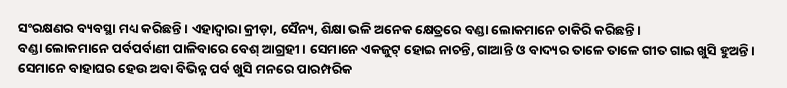ସଂରକ୍ଷଣର ବ୍ୟବସ୍ଥା ମଧ୍ୟ କରିଛନ୍ତି । ଏହାଦ୍ଵାରା କ୍ରୀଡ଼ା, ସୈନ୍ୟ, ଶିକ୍ଷା ଭଳି ଅନେକ କ୍ଷେତ୍ରରେ ବଣ୍ଡା ଲୋକମାନେ ଚାକିରି କରିଛନ୍ତି ।
ବଣ୍ଡା ଲୋକମାନେ ପର୍ବପର୍ବାଣୀ ପାଳିବାରେ ବେଶ୍ ଆଗ୍ରହୀ । ସେମାନେ ଏକଜୁଟ୍ ହୋଇ ନାଚନ୍ତି, ଗାଆନ୍ତି ଓ ବାଦ୍ୟର ତାଳେ ତାଳେ ଗୀତ ଗାଇ ଖୁସି ହୁଅନ୍ତି । ସେମାନେ ବାହାଘର ହେଉ ଅବା ବିଭିନ୍ନ ପର୍ବ ଖୁସି ମନରେ ପାରମ୍ପରିକ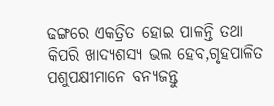ଢଙ୍ଗରେ ଏକତ୍ରିତ ହୋଇ ପାଳନ୍ତି ତଥା କିପରି ଖାଦ୍ୟଶସ୍ଯ ଭଲ ହେବ,ଗୃହପାଳିତ ପଶୁପକ୍ଷୀମାନେ ବନ୍ୟଜନ୍ତୁ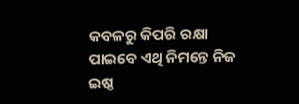କବଳରୁ କିପରି ରକ୍ଷା ପାଇବେ ଏଥି ନିମନ୍ତେ ନିଜ ଇଷ୍ଠ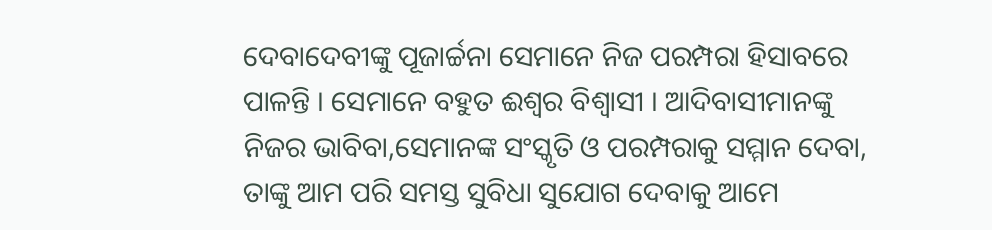ଦେବାଦେବୀଙ୍କୁ ପୂଜାର୍ଚ୍ଚନା ସେମାନେ ନିଜ ପରମ୍ପରା ହିସାବରେ ପାଳନ୍ତି । ସେମାନେ ବହୁତ ଈଶ୍ଵର ବିଶ୍ୱାସୀ । ଆଦିବାସୀମାନଙ୍କୁ ନିଜର ଭାବିବା,ସେମାନଙ୍କ ସଂସ୍କୃତି ଓ ପରମ୍ପରାକୁ ସମ୍ମାନ ଦେବା, ତାଙ୍କୁ ଆମ ପରି ସମସ୍ତ ସୁବିଧା ସୁଯୋଗ ଦେବାକୁ ଆମେ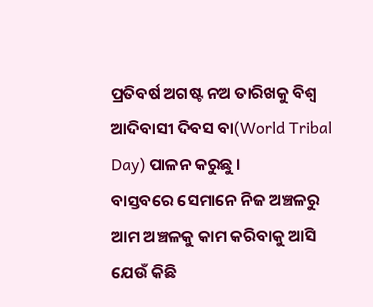ପ୍ରତିବର୍ଷ ଅଗଷ୍ଟ ନଅ ତାରିଖକୁ ବିଶ୍ଵ ଆଦିବାସୀ ଦିବସ ବା(World Tribal Day) ପାଳନ କରୁଛୁ ।
ବାସ୍ତବରେ ସେମାନେ ନିଜ ଅଞ୍ଚଳରୁ ଆମ ଅଞ୍ଚଳକୁ କାମ କରିବାକୁ ଆସି ଯେଉଁ କିଛି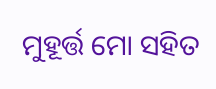ମୁହୂର୍ତ୍ତ ମୋ ସହିତ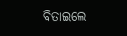ବିତାଇଲେ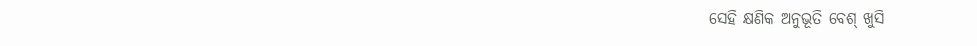ସେହି କ୍ଷଣିକ ଅନୁଭୂତି ବେଶ୍ ଖୁସି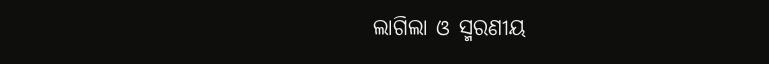ଲାଗିଲା ଓ ସ୍ମରଣୀୟ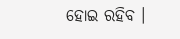ହୋଇ ରହିବ ।